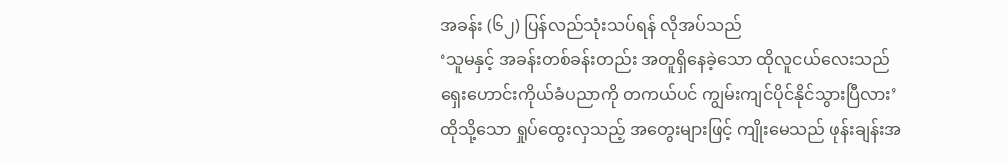အခန်း (၆၂) ပြန်လည်သုံးသပ်ရန် လိုအပ်သည်
‘သူမနှင့် အခန်းတစ်ခန်းတည်း အတူရှိနေခဲ့သော ထိုလူငယ်လေးသည် ရှေးဟောင်းကိုယ်ခံပညာကို တကယ်ပင် ကျွမ်းကျင်ပိုင်နိုင်သွားပြီလား’
ထိုသို့သော ရှုပ်ထွေးလှသည့် အတွေးများဖြင့် ကျိုးမေသည် ဖုန်းချန်းအ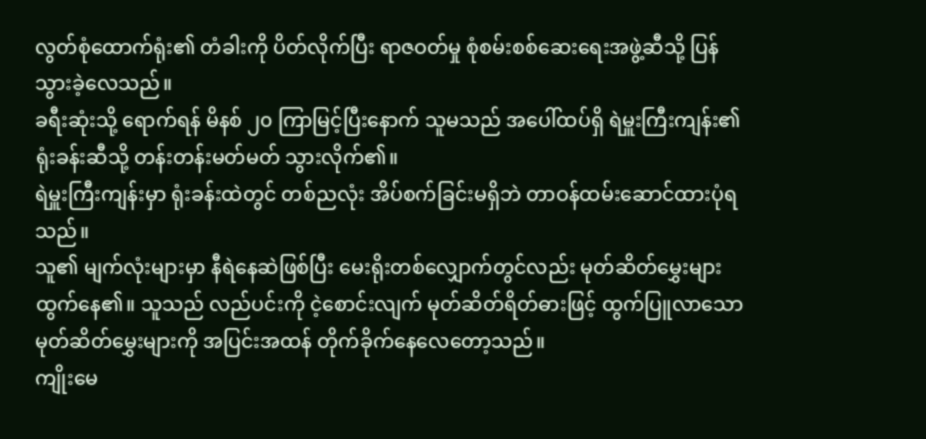လွတ်စုံထောက်ရုံး၏ တံခါးကို ပိတ်လိုက်ပြီး ရာဇဝတ်မှု စုံစမ်းစစ်ဆေးရေးအဖွဲ့ဆီသို့ ပြန်သွားခဲ့လေသည်။
ခရီးဆုံးသို့ ရောက်ရန် မိနစ် ၂၀ ကြာမြင့်ပြီးနောက် သူမသည် အပေါ်ထပ်ရှိ ရဲမှူးကြီးကျန်း၏ ရုံးခန်းဆီသို့ တန်းတန်းမတ်မတ် သွားလိုက်၏။
ရဲမှူးကြီးကျန်းမှာ ရုံးခန်းထဲတွင် တစ်ညလုံး အိပ်စက်ခြင်းမရှိဘဲ တာဝန်ထမ်းဆောင်ထားပုံရသည်။
သူ၏ မျက်လုံးများမှာ နီရဲနေဆဲဖြစ်ပြီး မေးရိုးတစ်လျှောက်တွင်လည်း မုတ်ဆိတ်မွှေးများ ထွက်နေ၏။ သူသည် လည်ပင်းကို ငဲ့စောင်းလျက် မုတ်ဆိတ်ရိတ်ဓားဖြင့် ထွက်ပြူလာသော မုတ်ဆိတ်မွှေးများကို အပြင်းအထန် တိုက်ခိုက်နေလေတော့သည်။
ကျိုးမေ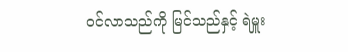ဝင်လာသည်ကို မြင်သည်နှင့် ရဲမှူး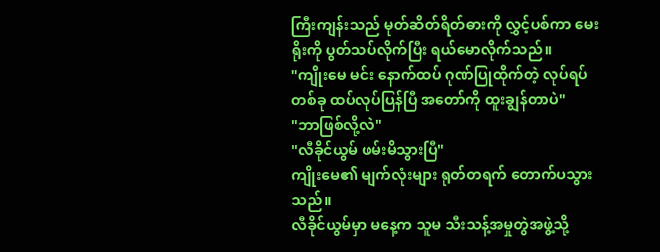ကြီးကျန်းသည် မုတ်ဆိတ်ရိတ်ဓားကို လွှင့်ပစ်ကာ မေးရိုးကို ပွတ်သပ်လိုက်ပြီး ရယ်မောလိုက်သည်။
"ကျိုးမေ မင်း နောက်ထပ် ဂုဏ်ပြုထိုက်တဲ့ လုပ်ရပ်တစ်ခု ထပ်လုပ်ပြန်ပြီ အတော်ကို ထူးချွန်တာပဲ"
"ဘာဖြစ်လို့လဲ"
"လီခိုင်ယွမ် ဖမ်းမိသွားပြီ"
ကျိုးမေ၏ မျက်လုံးများ ရုတ်တရက် တောက်ပသွားသည်။
လီခိုင်ယွမ်မှာ မနေ့က သူမ သီးသန့်အမှုတွဲအဖွဲ့သို့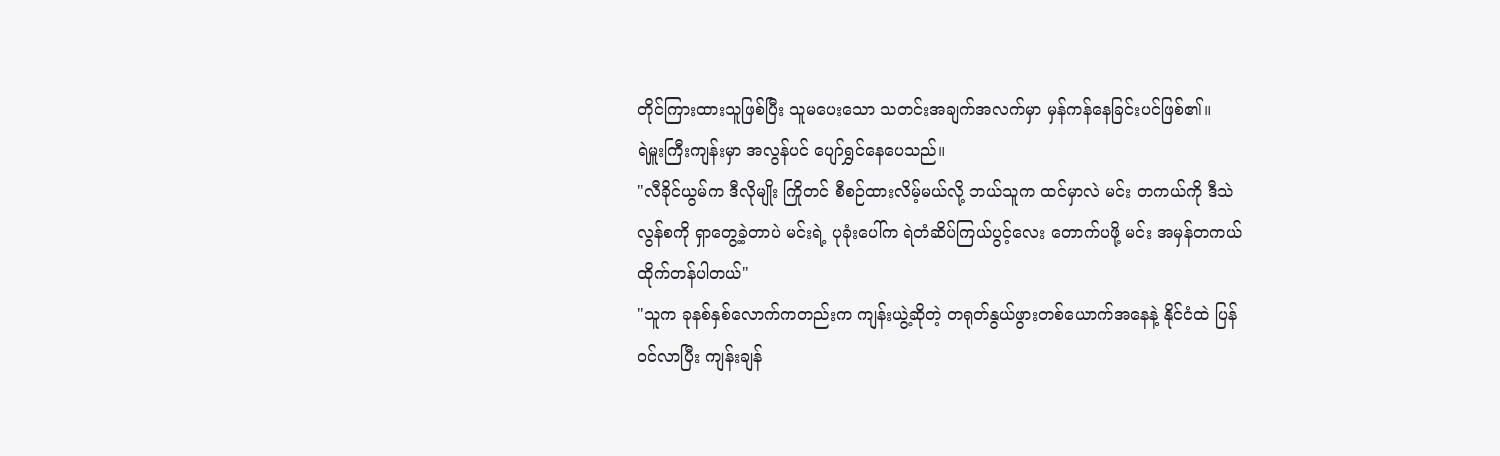တိုင်ကြားထားသူဖြစ်ပြီး သူမပေးသော သတင်းအချက်အလက်မှာ မှန်ကန်နေခြင်းပင်ဖြစ်၏။
ရဲမှူးကြီးကျန်းမှာ အလွန်ပင် ပျော်ရွှင်နေပေသည်။
"လီခိုင်ယွမ်က ဒီလိုမျိုး ကြိုတင် စီစဉ်ထားလိမ့်မယ်လို့ ဘယ်သူက ထင်မှာလဲ မင်း တကယ်ကို ဒီသဲလွန်စကို ရှာတွေ့ခဲ့တာပဲ မင်းရဲ့ ပုခုံးပေါ်က ရဲတံဆိပ်ကြယ်ပွင့်လေး တောက်ပဖို့ မင်း အမှန်တကယ် ထိုက်တန်ပါတယ်"
"သူက ခုနစ်နှစ်လောက်ကတည်းက ကျန်းယွဲ့ဆိုတဲ့ တရုတ်နွယ်ဖွားတစ်ယောက်အနေနဲ့ နိုင်ငံထဲ ပြန်ဝင်လာပြီး ကျန်းချန်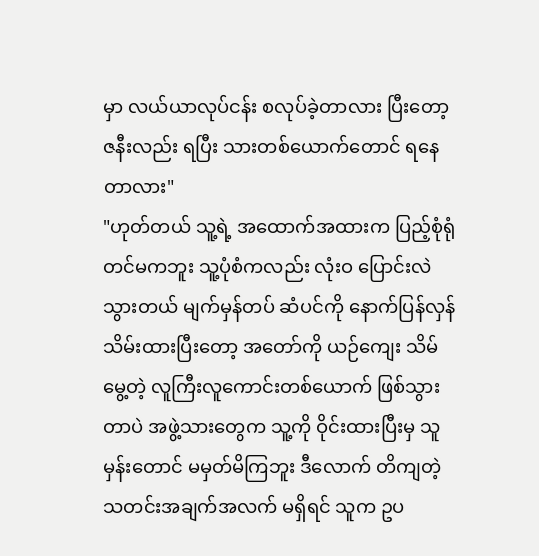မှာ လယ်ယာလုပ်ငန်း စလုပ်ခဲ့တာလား ပြီးတော့ ဇနီးလည်း ရပြီး သားတစ်ယောက်တောင် ရနေတာလား"
"ဟုတ်တယ် သူ့ရဲ့ အထောက်အထားက ပြည့်စုံရုံတင်မကဘူး သူ့ပုံစံကလည်း လုံးဝ ပြောင်းလဲ သွားတယ် မျက်မှန်တပ် ဆံပင်ကို နောက်ပြန်လှန်သိမ်းထားပြီးတော့ အတော်ကို ယဉ်ကျေး သိမ်မွေ့တဲ့ လူကြီးလူကောင်းတစ်ယောက် ဖြစ်သွားတာပဲ အဖွဲ့သားတွေက သူ့ကို ဝိုင်းထားပြီးမှ သူမှန်းတောင် မမှတ်မိကြဘူး ဒီလောက် တိကျတဲ့ သတင်းအချက်အလက် မရှိရင် သူက ဥပ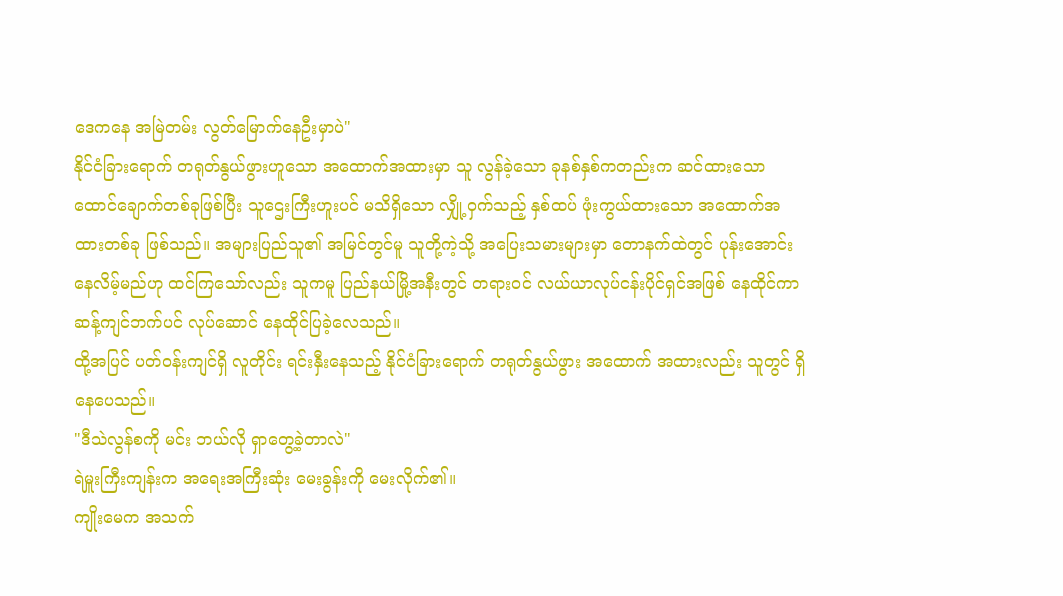ဒေကနေ အမြဲတမ်း လွတ်မြောက်နေဦးမှာပဲ"
နိုင်ငံခြားရောက် တရုတ်နွယ်ဖွားဟူသော အထောက်အထားမှာ သူ လွန်ခဲ့သော ခုနစ်နှစ်ကတည်းက ဆင်ထားသော ထောင်ချောက်တစ်ခုဖြစ်ပြီး သူဌေးကြီးဟူးပင် မသိရှိသော လျှို့ဝှက်သည့် နှစ်ထပ် ဖုံးကွယ်ထားသော အထောက်အထားတစ်ခု ဖြစ်သည်။ အများပြည်သူ၏ အမြင်တွင်မူ သူတို့ကဲ့သို့ အပြေးသမားများမှာ တောနက်ထဲတွင် ပုန်းအောင်းနေလိမ့်မည်ဟု ထင်ကြသော်လည်း သူကမူ ပြည်နယ်မြို့အနီးတွင် တရားဝင် လယ်ယာလုပ်ငန်းပိုင်ရှင်အဖြစ် နေထိုင်ကာ ဆန့်ကျင်ဘက်ပင် လုပ်ဆောင် နေထိုင်ပြခဲ့လေသည်။
ထို့အပြင် ပတ်ဝန်းကျင်ရှိ လူတိုင်း ရင်းနှီးနေသည့် နိုင်ငံခြားရောက် တရုတ်နွယ်ဖွား အထောက် အထားလည်း သူတွင် ရှိနေပေသည်။
"ဒီသဲလွန်စကို မင်း ဘယ်လို ရှာတွေ့ခဲ့တာလဲ"
ရဲမှူးကြီးကျန်းက အရေးအကြီးဆုံး မေးခွန်းကို မေးလိုက်၏။
ကျိုးမေက အသက်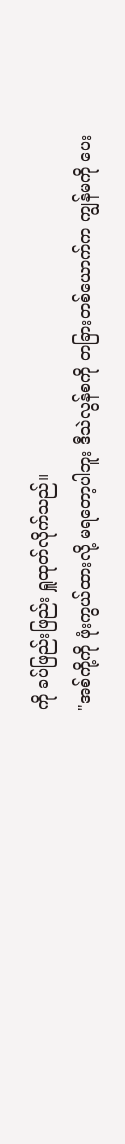ကို ခပ်ဖြည်းဖြည်း ရှူထုတ်လိုက်သည်။
"အစ်ကို့ကို ဖုံးကွယ်ထားလို့ မရတော့ပါဘူး ဒီသဲလွန်စကို တခြားတစ်ယောက်က ကျွန်မကို ပေး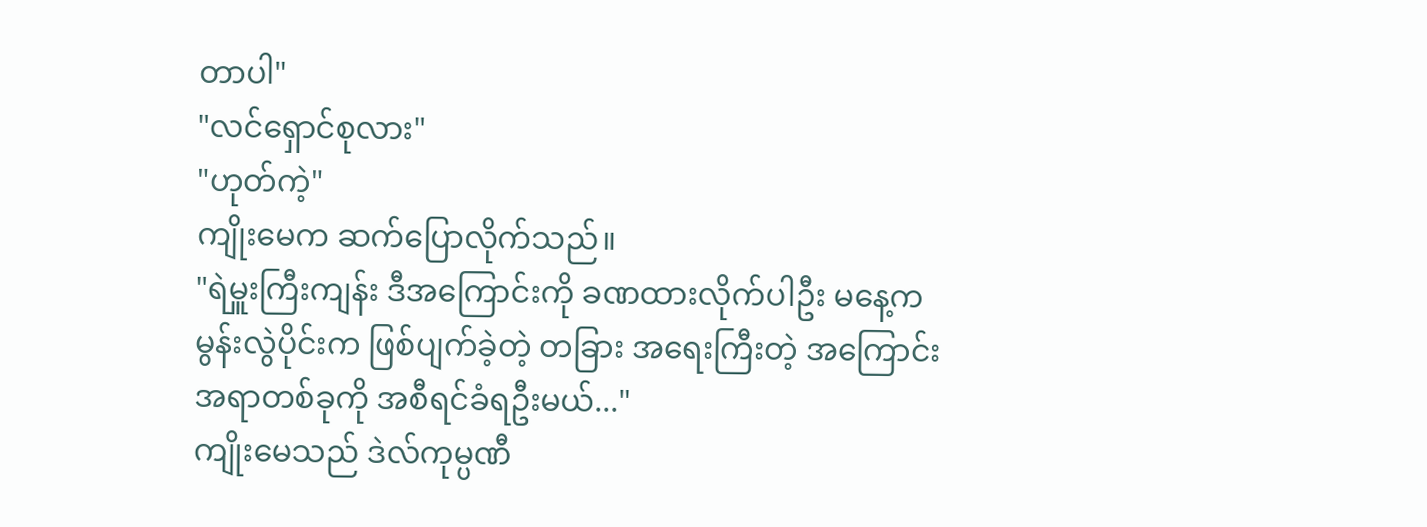တာပါ"
"လင်ရှောင်စုလား"
"ဟုတ်ကဲ့"
ကျိုးမေက ဆက်ပြောလိုက်သည်။
"ရဲမှူးကြီးကျန်း ဒီအကြောင်းကို ခဏထားလိုက်ပါဦး မနေ့က မွန်းလွဲပိုင်းက ဖြစ်ပျက်ခဲ့တဲ့ တခြား အရေးကြီးတဲ့ အကြောင်းအရာတစ်ခုကို အစီရင်ခံရဦးမယ်..."
ကျိုးမေသည် ဒဲလ်ကုမ္ပဏီ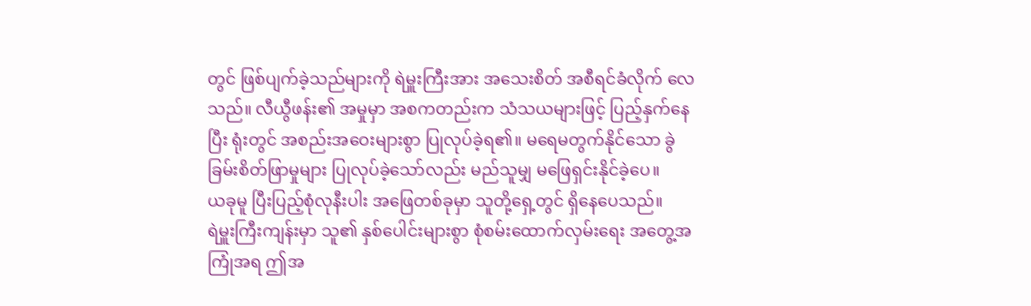တွင် ဖြစ်ပျက်ခဲ့သည်များကို ရဲမှူးကြီးအား အသေးစိတ် အစီရင်ခံလိုက် လေသည်။ လီယွီဖန်း၏ အမှုမှာ အစကတည်းက သံသယများဖြင့် ပြည့်နှက်နေပြီး ရုံးတွင် အစည်းအဝေးများစွာ ပြုလုပ်ခဲ့ရ၏။ မရေမတွက်နိုင်သော ခွဲခြမ်းစိတ်ဖြာမှုများ ပြုလုပ်ခဲ့သော်လည်း မည်သူမျှ မဖြေရှင်းနိုင်ခဲ့ပေ။
ယခုမူ ပြီးပြည့်စုံလုနီးပါး အဖြေတစ်ခုမှာ သူတို့ရှေ့တွင် ရှိနေပေသည်။
ရဲမှူးကြီးကျန်းမှာ သူ၏ နှစ်ပေါင်းများစွာ စုံစမ်းထောက်လှမ်းရေး အတွေ့အကြုံအရ ဤအ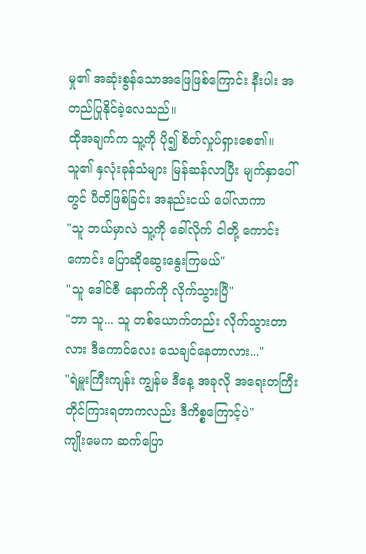မှု၏ အဆုံးစွန်သောအဖြေဖြစ်ကြောင်း နီးပါး အတည်ပြုနိုင်ခဲ့လေသည်။
ထိုအချက်က သူ့ကို ပို၍ စိတ်လှုပ်ရှားစေ၏။
သူ၏ နှလုံးခုန်သံများ မြန်ဆန်လာပြီး မျက်နှာပေါ်တွင် ပီတိဖြစ်ခြင်း အနည်းငယ် ပေါ်လာကာ
"သူ ဘယ်မှာလဲ သူ့ကို ခေါ်လိုက် ငါတို့ ကောင်းကောင်း ပြောဆိုဆွေးနွေးကြမယ်"
"သူ ဒေါင်ဇီ နောက်ကို လိုက်သွားပြီ"
"ဘာ သူ... သူ တစ်ယောက်တည်း လိုက်သွားတာလား ဒီကောင်လေး သေချင်နေတာလား..."
"ရဲမှူးကြီးကျန်း ကျွန်မ ဒီနေ့ အခုလို အရေးတကြီး တိုင်ကြားရတာကလည်း ဒီကိစ္စကြောင့်ပဲ"
ကျိုးမေက ဆက်ပြော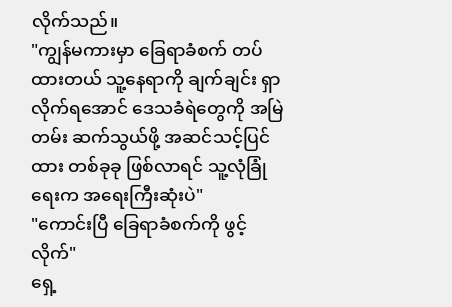လိုက်သည်။
"ကျွန်မကားမှာ ခြေရာခံစက် တပ်ထားတယ် သူ့နေရာကို ချက်ချင်း ရှာလိုက်ရအောင် ဒေသခံရဲတွေကို အမြဲတမ်း ဆက်သွယ်ဖို့ အဆင်သင့်ပြင်ထား တစ်ခုခု ဖြစ်လာရင် သူ့လုံခြုံရေးက အရေးကြီးဆုံးပဲ"
"ကောင်းပြီ ခြေရာခံစက်ကို ဖွင့်လိုက်"
ရှေ့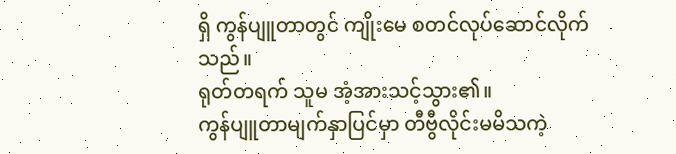ရှိ ကွန်ပျူတာတွင် ကျိုးမေ စတင်လုပ်ဆောင်လိုက်သည်။
ရုတ်တရက် သူမ အံ့အားသင့်သွား၏။
ကွန်ပျူတာမျက်နှာပြင်မှာ တီဗွီလိုင်းမမိသကဲ့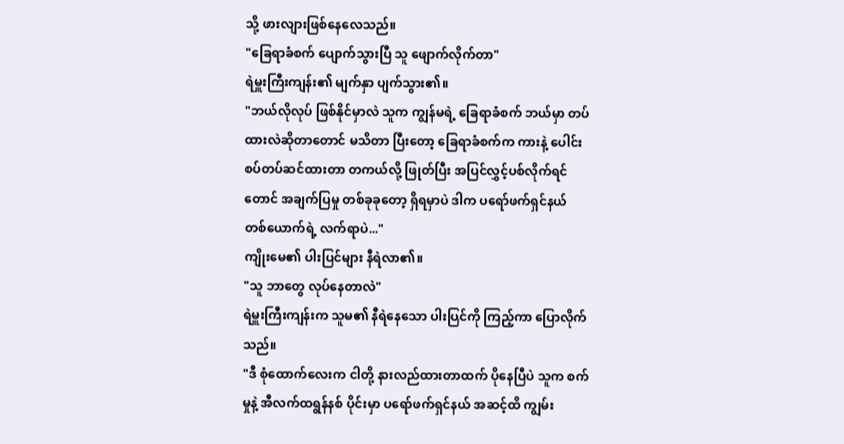သို့ ဖားလျားဖြစ်နေလေသည်။
"ခြေရာခံစက် ပျောက်သွားပြီ သူ ဖျောက်လိုက်တာ"
ရဲမှူးကြီးကျန်း၏ မျက်နှာ ပျက်သွား၏။
"ဘယ်လိုလုပ် ဖြစ်နိုင်မှာလဲ သူက ကျွန်မရဲ့ ခြေရာခံစက် ဘယ်မှာ တပ်ထားလဲဆိုတာတောင် မသိတာ ပြီးတော့ ခြေရာခံစက်က ကားနဲ့ ပေါင်းစပ်တပ်ဆင်ထားတာ တကယ်လို့ ဖြုတ်ပြီး အပြင်လွှင့်ပစ်လိုက်ရင်တောင် အချက်ပြမှု တစ်ခုခုတော့ ရှိရမှာပဲ ဒါက ပရော်ဖက်ရှင်နယ် တစ်ယောက်ရဲ့ လက်ရာပဲ..."
ကျိုးမေ၏ ပါးပြင်များ နီရဲလာ၏။
"သူ ဘာတွေ လုပ်နေတာလဲ"
ရဲမှူးကြီးကျန်းက သူမ၏ နီရဲနေသော ပါးပြင်ကို ကြည့်ကာ ပြောလိုက်သည်။
"ဒီ စုံထောက်လေးက ငါတို့ နားလည်ထားတာထက် ပိုနေပြီပဲ သူက စက်မှုနဲ့ အီလက်ထရွန်နစ် ပိုင်းမှာ ပရော်ဖက်ရှင်နယ် အဆင့်ထိ ကျွမ်း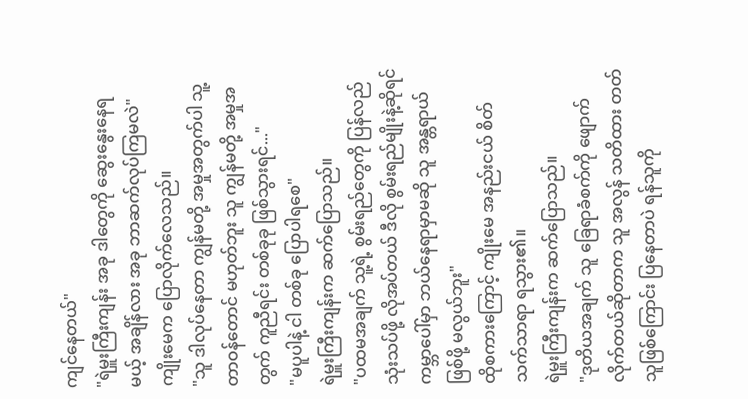ကျင်နေတယ်"
"ရဲမှူးကြီးကျန်း အခု ဒါတွေကို ဆွေးနွေးနေရမယ့် အချိန်လား အခု ဘာဆက်လုပ်ကြမလဲ"
ကျိုးမေက ပြောလိုက်လေသည်။
"သူ ဒါလုပ်နေတာ ကျွန်မတို့ အမှုအတွက်ပါ သူ့တာဝန်တောင် မဟုတ်ဘူး သူ ကျွန်မတို့ အမှုအတွက် ကူညီရင်း တစ်ခုခု ဖြစ်သွားရင်..."
"မပူပါနဲ့ ငါ တစ်ခု ပြောပါရစေ"
ရဲမှူးကြီးကျန်းက ဆက်ပြောသည်။
"ပထမအချက် သူ့ရဲ့ စွမ်းရည်တွေကို ပြန်လည် သုံးသပ်ဖို့ လိုအပ်တယ် ဒီလို စွမ်းရည်မျိုးနဲ့ဆိုရင် ကမ္ဘာပေါ်မှာ ဘယ်နေရာမှာမဆို သူ အန္တရာယ်ဖြစ်ဖို့ မလွယ်ဘူး"
ထိုစကားကြောင့် ကျိုးမေ အနည်းငယ် စိတ်သက်သာရာ ရသွား၏။
ရဲမှူးကြီးကျန်းက ဆက်ပြောသည်။
"ဒုတိယအချက် သူ ခြေရာခံစက်ကို ဖျောက်လိုက်တယ်ဆိုတာက သူ အလွန် သတိထား တတ်သူဖြစ်ကြောင်း ပြနေတာပဲ ရန်သူကို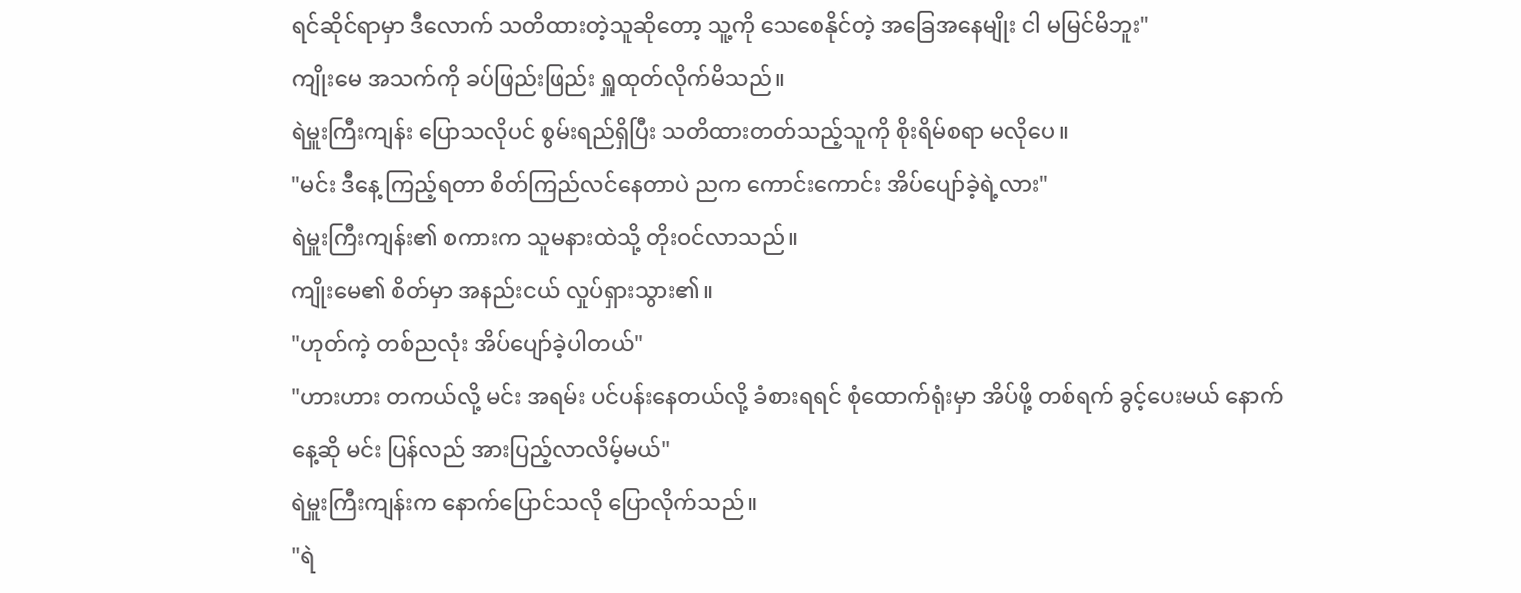ရင်ဆိုင်ရာမှာ ဒီလောက် သတိထားတဲ့သူဆိုတော့ သူ့ကို သေစေနိုင်တဲ့ အခြေအနေမျိုး ငါ မမြင်မိဘူး"
ကျိုးမေ အသက်ကို ခပ်ဖြည်းဖြည်း ရှူထုတ်လိုက်မိသည်။
ရဲမှူးကြီးကျန်း ပြောသလိုပင် စွမ်းရည်ရှိပြီး သတိထားတတ်သည့်သူကို စိုးရိမ်စရာ မလိုပေ။
"မင်း ဒီနေ့ ကြည့်ရတာ စိတ်ကြည်လင်နေတာပဲ ညက ကောင်းကောင်း အိပ်ပျော်ခဲ့ရဲ့လား"
ရဲမှူးကြီးကျန်း၏ စကားက သူမနားထဲသို့ တိုးဝင်လာသည်။
ကျိုးမေ၏ စိတ်မှာ အနည်းငယ် လှုပ်ရှားသွား၏။
"ဟုတ်ကဲ့ တစ်ညလုံး အိပ်ပျော်ခဲ့ပါတယ်"
"ဟားဟား တကယ်လို့ မင်း အရမ်း ပင်ပန်းနေတယ်လို့ ခံစားရရင် စုံထောက်ရုံးမှာ အိပ်ဖို့ တစ်ရက် ခွင့်ပေးမယ် နောက်နေ့ဆို မင်း ပြန်လည် အားပြည့်လာလိမ့်မယ်"
ရဲမှူးကြီးကျန်းက နောက်ပြောင်သလို ပြောလိုက်သည်။
"ရဲ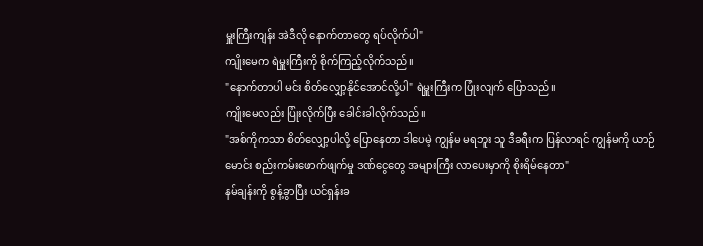မှူးကြီးကျန်း အဲဒီလို နောက်တာတွေ ရပ်လိုက်ပါ"
ကျိုးမေက ရဲမှူးကြီးကို စိုက်ကြည့်လိုက်သည်။
"နောက်တာပါ မင်း စိတ်လျှော့နိုင်အောင်လို့ပါ" ရဲမှူးကြီးက ပြုံးလျက် ပြောသည်။
ကျိုးမေလည်း ပြုံးလိုက်ပြီး ခေါင်းခါလိုက်သည်။
"အစ်ကိုကသာ စိတ်လျှော့ပါလို့ ပြောနေတာ ဒါပေမဲ့ ကျွန်မ မရဘူး သူ ဒီခရီးက ပြန်လာရင် ကျွန်မကို ယာဉ်မောင်း စည်းကမ်းဖောက်ဖျက်မှု ဒဏ်ငွေတွေ အများကြီး လာပေးမှာကို စိုးရိမ်နေတာ"
နမ်ချန်းကို စွန့်ခွာပြီး ယင်ရှန်းခ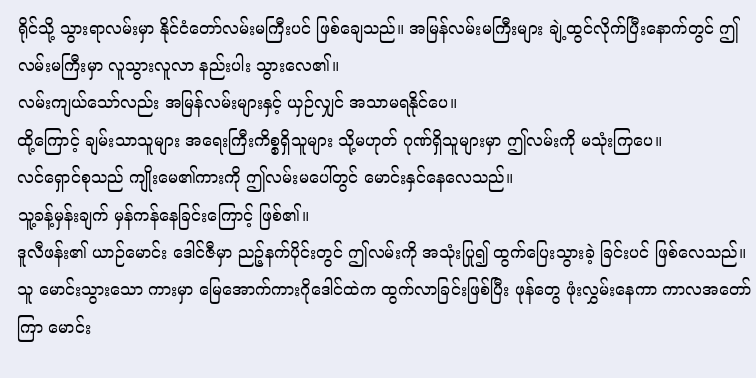ရိုင်သို့ သွားရာလမ်းမှာ နိုင်ငံတော်လမ်းမကြီးပင် ဖြစ်ချေသည်။ အမြန်လမ်းမကြီးများ ချဲ့ထွင်လိုက်ပြီးနောက်တွင် ဤလမ်းမကြီးမှာ လူသွားလူလာ နည်းပါး သွားလေ၏။
လမ်းကျယ်သော်လည်း အမြန်လမ်းများနှင့် ယှဉ်လျှင် အသာမရနိုင်ပေ။
ထို့ကြောင့် ချမ်းသာသူများ အရေးကြီးကိစ္စရှိသူများ သို့မဟုတ် ဂုဏ်ရှိသူများမှာ ဤလမ်းကို မသုံးကြပေ။
လင်ရှောင်စုသည် ကျိုးမေ၏ကားကို ဤလမ်းမပေါ်တွင် မောင်းနှင်နေလေသည်။
သူ့ခန့်မှန်းချက် မှန်ကန်နေခြင်းကြောင့် ဖြစ်၏။
ဒူလီဖန်း၏ ယာဉ်မောင်း ဒေါင်ဇီမှာ ညဉ့်နက်ပိုင်းတွင် ဤလမ်းကို အသုံးပြု၍ ထွက်ပြေးသွားခဲ့ ခြင်းပင် ဖြစ်လေသည်။ သူ မောင်းသွားသော ကားမှာ မြေအောက်ကားဂိုဒေါင်ထဲက ထွက်လာခြင်းဖြစ်ပြီး ဖုန်တွေ ဖုံးလွှမ်းနေကာ ကာလအတော်ကြာ မောင်း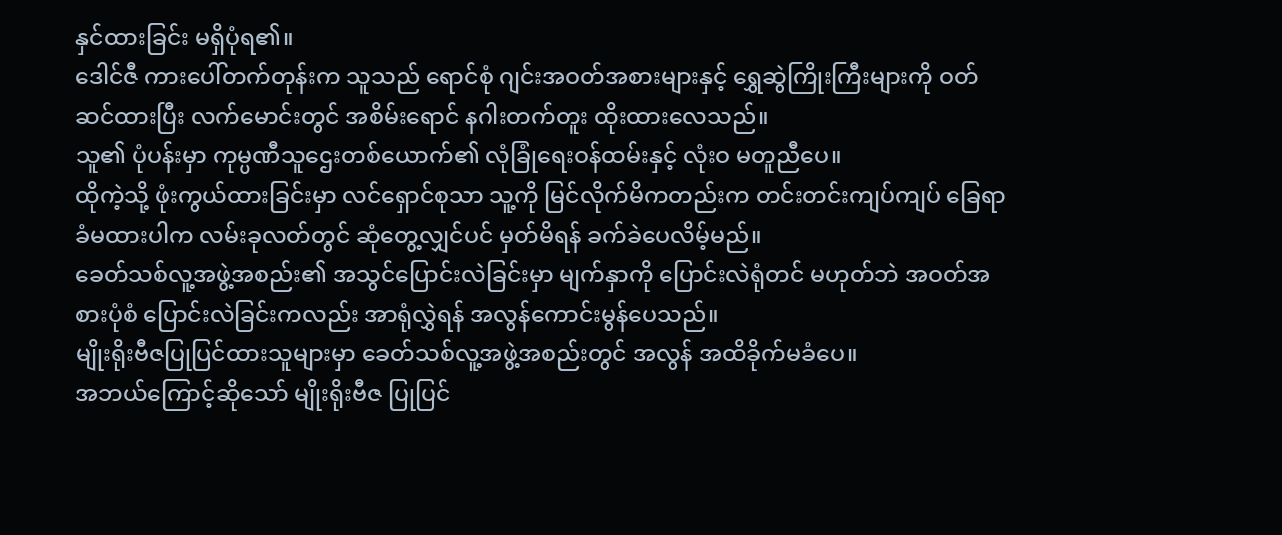နှင်ထားခြင်း မရှိပုံရ၏။
ဒေါင်ဇီ ကားပေါ်တက်တုန်းက သူသည် ရောင်စုံ ဂျင်းအဝတ်အစားများနှင့် ရွှေဆွဲကြိုးကြီးများကို ဝတ်ဆင်ထားပြီး လက်မောင်းတွင် အစိမ်းရောင် နဂါးတက်တူး ထိုးထားလေသည်။
သူ၏ ပုံပန်းမှာ ကုမ္ပဏီသူဌေးတစ်ယောက်၏ လုံခြုံရေးဝန်ထမ်းနှင့် လုံးဝ မတူညီပေ။
ထိုကဲ့သို့ ဖုံးကွယ်ထားခြင်းမှာ လင်ရှောင်စုသာ သူ့ကို မြင်လိုက်မိကတည်းက တင်းတင်းကျပ်ကျပ် ခြေရာခံမထားပါက လမ်းခုလတ်တွင် ဆုံတွေ့လျှင်ပင် မှတ်မိရန် ခက်ခဲပေလိမ့်မည်။
ခေတ်သစ်လူ့အဖွဲ့အစည်း၏ အသွင်ပြောင်းလဲခြင်းမှာ မျက်နှာကို ပြောင်းလဲရုံတင် မဟုတ်ဘဲ အဝတ်အစားပုံစံ ပြောင်းလဲခြင်းကလည်း အာရုံလွှဲရန် အလွန်ကောင်းမွန်ပေသည်။
မျိုးရိုးဗီဇပြုပြင်ထားသူများမှာ ခေတ်သစ်လူ့အဖွဲ့အစည်းတွင် အလွန် အထိခိုက်မခံပေ။
အဘယ်ကြောင့်ဆိုသော် မျိုးရိုးဗီဇ ပြုပြင်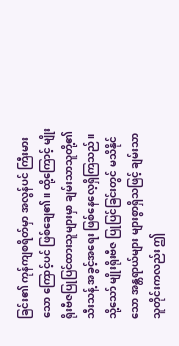ခြင်း၏ ကုန်ကျစရိတ်မှာ အလွန်ပင် ကြီးမားသော ကြောင့်ပင် ဖြစ်ချေ၏။ ထို့ကြောင့် မျိုးရိုးဗီဇပြုပြင်ထားသူများမှာ ချမ်းသာသူတို့၏ သီးသန့် အခွင့်အရေး ဖြစ်နေလေ့ရှိကြသည်။ သို့သော် မျိုးရိုးဗီဇ ပြုပြင်ခြင်းတွင် မသိနိုင်သော အန္တရာယ်များ များစွာရှိသဖြင့် ချမ်းသာသူတိုင်းကလည်း ဤ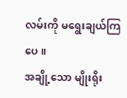လမ်းကို မရွေးချယ်ကြပေ။
အချို့သော မျိုးရိုး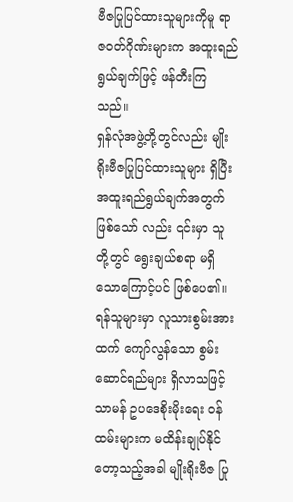ဗီဇပြုပြင်ထားသူများကိုမူ ရာဇဝတ်ဂိုဏ်းများက အထူးရည်ရွယ်ချက်ဖြင့် ဖန်တီးကြသည်။
ရှန်လုံအဖွဲ့တို့တွင်လည်း မျိုးရိုးဗီဇပြုပြင်ထားသူများ ရှိပြီး အထူးရည်ရွယ်ချက်အတွက် ဖြစ်သော် လည်း ၎င်းမှာ သူတို့တွင် ရွေးချယ်စရာ မရှိသောကြောင့်ပင် ဖြစ်ပေ၏။
ရန်သူများမှာ လူသားစွမ်းအားထက် ကျော်လွန်သော စွမ်းဆောင်ရည်များ ရှိလာသဖြင့် သာမန် ဥပဒေစိုးမိုးရေး ဝန်ထမ်းများက မထိန်းချုပ်နိုင်တော့သည့်အခါ မျိုးရိုးဗီဇ ပြု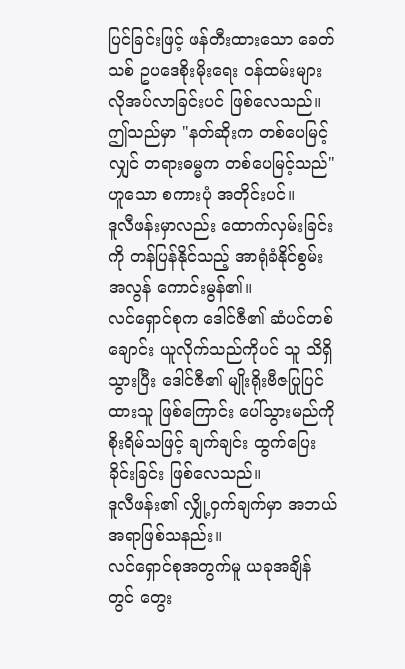ပြင်ခြင်းဖြင့် ဖန်တီးထားသော ခေတ်သစ် ဥပဒေစိုးမိုးရေး ဝန်ထမ်းများ လိုအပ်လာခြင်းပင် ဖြစ်လေသည်။
ဤသည်မှာ "နတ်ဆိုးက တစ်ပေမြင့်လျှင် တရားဓမ္မက တစ်ပေမြင့်သည်" ဟူသော စကားပုံ အတိုင်းပင်။
ဒူလီဖန်းမှာလည်း ထောက်လှမ်းခြင်းကို တန်ပြန်နိုင်သည့် အာရုံခံနိုင်စွမ်း အလွန် ကောင်းမွန်၏။
လင်ရှောင်စုက ဒေါင်ဇီ၏ ဆံပင်တစ်ချောင်း ယူလိုက်သည်ကိုပင် သူ သိရှိသွားပြီး ဒေါင်ဇီ၏ မျိုးရိုးဗီဇပြုပြင်ထားသူ ဖြစ်ကြောင်း ပေါ်သွားမည်ကို စိုးရိမ်သဖြင့် ချက်ချင်း ထွက်ပြေးခိုင်းခြင်း ဖြစ်လေသည်။
ဒူလီဖန်း၏ လျှို့ဝှက်ချက်မှာ အဘယ်အရာဖြစ်သနည်း။
လင်ရှောင်စုအတွက်မူ ယခုအချိန်တွင် တွေး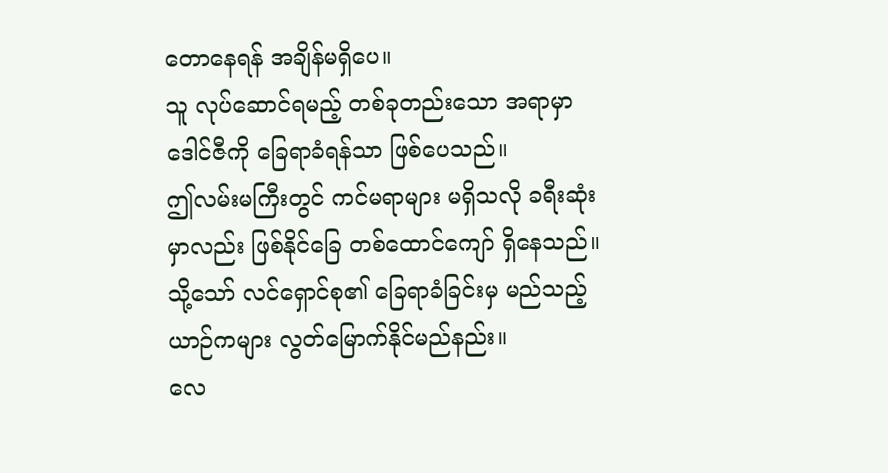တောနေရန် အချိန်မရှိပေ။
သူ လုပ်ဆောင်ရမည့် တစ်ခုတည်းသော အရာမှာ ဒေါင်ဇီကို ခြေရာခံရန်သာ ဖြစ်ပေသည်။
ဤလမ်းမကြီးတွင် ကင်မရာများ မရှိသလို ခရီးဆုံးမှာလည်း ဖြစ်နိုင်ခြေ တစ်ထောင်ကျော် ရှိနေသည်။
သို့သော် လင်ရှောင်စု၏ ခြေရာခံခြင်းမှ မည်သည့်ယာဉ်ကများ လွတ်မြောက်နိုင်မည်နည်း။
လေ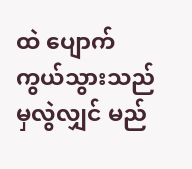ထဲ ပျောက်ကွယ်သွားသည်မှလွဲလျှင် မည်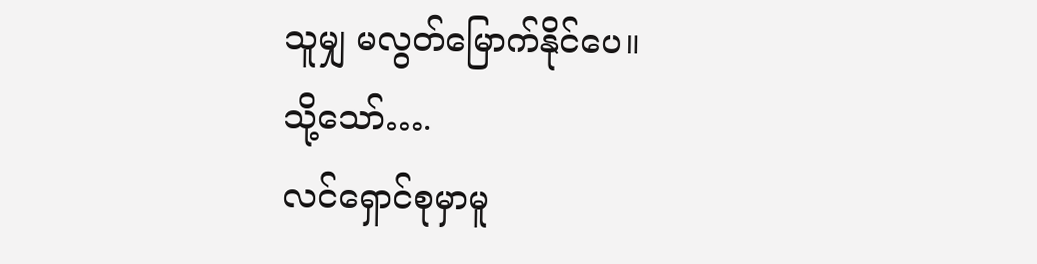သူမျှ မလွတ်မြောက်နိုင်ပေ။
သို့သော်….
လင်ရှောင်စုမှာမူ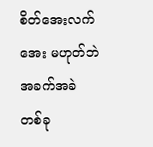စိတ်အေးလက်အေး မဟုတ်ဘဲ အခက်အခဲ တစ်ခု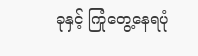ခုနှင့် ကြုံတွေ့နေရပုံ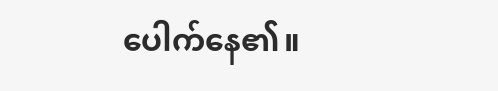ပေါက်နေ၏။